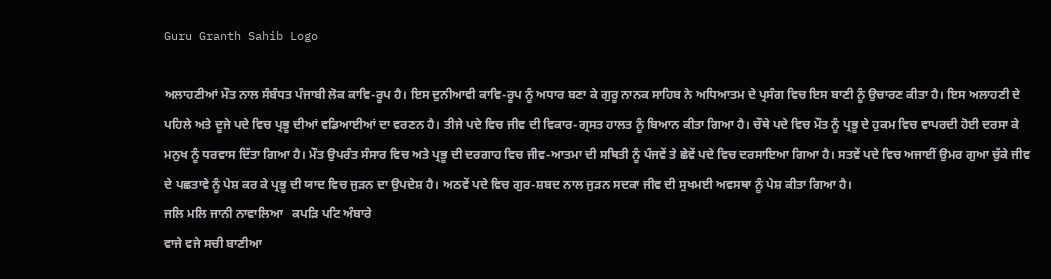Guru Granth Sahib Logo

ਅਲਾਹਣੀਆਂ ਮੌਤ ਨਾਲ ਸੰਬੰਧਤ ਪੰਜਾਬੀ ਲੋਕ ਕਾਵਿ-ਰੂਪ ਹੈ। ਇਸ ਦੁਨੀਆਵੀ ਕਾਵਿ-ਰੂਪ ਨੂੰ ਅਧਾਰ ਬਣਾ ਕੇ ਗੁਰੂ ਨਾਨਕ ਸਾਹਿਬ ਨੇ ਅਧਿਆਤਮ ਦੇ ਪ੍ਰਸੰਗ ਵਿਚ ਇਸ ਬਾਣੀ ਨੂੰ ਉਚਾਰਣ ਕੀਤਾ ਹੈ। ਇਸ ਅਲਾਹਣੀ ਦੇ ਪਹਿਲੇ ਅਤੇ ਦੂਜੇ ਪਦੇ ਵਿਚ ਪ੍ਰਭੂ ਦੀਆਂ ਵਡਿਆਈਆਂ ਦਾ ਵਰਣਨ ਹੈ। ਤੀਜੇ ਪਦੇ ਵਿਚ ਜੀਵ ਦੀ ਵਿਕਾਰ-ਗ੍ਰਸਤ ਹਾਲਤ ਨੂੰ ਬਿਆਨ ਕੀਤਾ ਗਿਆ ਹੈ। ਚੌਥੇ ਪਦੇ ਵਿਚ ਮੌਤ ਨੂੰ ਪ੍ਰਭੂ ਦੇ ਹੁਕਮ ਵਿਚ ਵਾਪਰਦੀ ਹੋਈ ਦਰਸਾ ਕੇ ਮਨੁਖ ਨੂੰ ਧਰਵਾਸ ਦਿੱਤਾ ਗਿਆ ਹੈ। ਮੌਤ ਉਪਰੰਤ ਸੰਸਾਰ ਵਿਚ ਅਤੇ ਪ੍ਰਭੂ ਦੀ ਦਰਗਾਹ ਵਿਚ ਜੀਵ-ਆਤਮਾ ਦੀ ਸਥਿਤੀ ਨੂੰ ਪੰਜਵੇਂ ਤੇ ਛੇਵੇਂ ਪਦੇ ਵਿਚ ਦਰਸਾਇਆ ਗਿਆ ਹੈ। ਸਤਵੇਂ ਪਦੇ ਵਿਚ ਅਜਾਈਂ ਉਮਰ ਗੁਆ ਚੁੱਕੇ ਜੀਵ ਦੇ ਪਛਤਾਵੇ ਨੂੰ ਪੇਸ਼ ਕਰ ਕੇ ਪ੍ਰਭੂ ਦੀ ਯਾਦ ਵਿਚ ਜੁੜਨ ਦਾ ਉਪਦੇਸ਼ ਹੈ। ਅਠਵੇਂ ਪਦੇ ਵਿਚ ਗੁਰ-ਸ਼ਬਦ ਨਾਲ ਜੁੜਨ ਸਦਕਾ ਜੀਵ ਦੀ ਸੁਖਮਈ ਅਵਸਥਾ ਨੂੰ ਪੇਸ਼ ਕੀਤਾ ਗਿਆ ਹੈ।
ਜਲਿ ਮਲਿ ਜਾਨੀ ਨਾਵਾਲਿਆ   ਕਪੜਿ ਪਟਿ ਅੰਬਾਰੇ
ਵਾਜੇ ਵਜੇ ਸਚੀ ਬਾਣੀਆ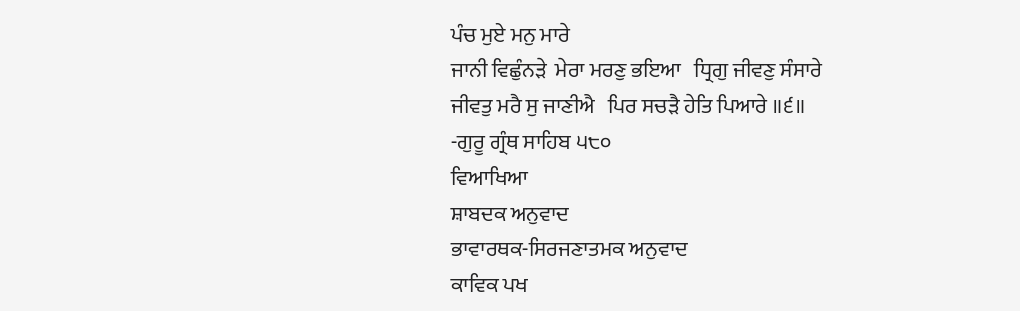ਪੰਚ ਮੁਏ ਮਨੁ ਮਾਰੇ
ਜਾਨੀ ਵਿਛੁੰਨੜੇ  ਮੇਰਾ ਮਰਣੁ ਭਇਆ   ਧ੍ਰਿਗੁ ਜੀਵਣੁ ਸੰਸਾਰੇ
ਜੀਵਤੁ ਮਰੈ ਸੁ ਜਾਣੀਐ   ਪਿਰ ਸਚੜੈ ਹੇਤਿ ਪਿਆਰੇ ॥੬॥
-ਗੁਰੂ ਗ੍ਰੰਥ ਸਾਹਿਬ ੫੮੦
ਵਿਆਖਿਆ
ਸ਼ਾਬਦਕ ਅਨੁਵਾਦ
ਭਾਵਾਰਥਕ-ਸਿਰਜਣਾਤਮਕ ਅਨੁਵਾਦ
ਕਾਵਿਕ ਪਖ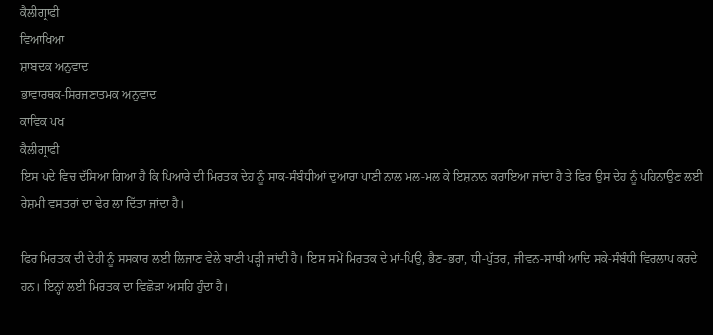ਕੈਲੀਗ੍ਰਾਫੀ
ਵਿਆਖਿਆ
ਸ਼ਾਬਦਕ ਅਨੁਵਾਦ
ਭਾਵਾਰਥਕ-ਸਿਰਜਣਾਤਮਕ ਅਨੁਵਾਦ
ਕਾਵਿਕ ਪਖ
ਕੈਲੀਗ੍ਰਾਫੀ
ਇਸ ਪਦੇ ਵਿਚ ਦੱਸਿਆ ਗਿਆ ਹੈ ਕਿ ਪਿਆਰੇ ਦੀ ਮਿਰਤਕ ਦੇਹ ਨੂੰ ਸਾਕ-ਸੰਬੰਧੀਆਂ ਦੁਆਰਾ ਪਾਣੀ ਨਾਲ ਮਲ-ਮਲ ਕੇ ਇਸ਼ਨਾਨ ਕਰਾਇਆ ਜਾਂਦਾ ਹੈ ਤੇ ਫਿਰ ਉਸ ਦੇਹ ਨੂੰ ਪਹਿਨਾਉਣ ਲਈ ਰੇਸ਼ਮੀ ਵਸਤਰਾਂ ਦਾ ਢੇਰ ਲਾ ਦਿੱਤਾ ਜਾਂਦਾ ਹੈ।

ਫਿਰ ਮਿਰਤਕ ਦੀ ਦੇਹੀ ਨੂੰ ਸਸਕਾਰ ਲਈ ਲਿਜਾਣ ਵੇਲੇ ਬਾਣੀ ਪੜ੍ਹੀ ਜਾਂਦੀ ਹੈ। ਇਸ ਸਮੇਂ ਮਿਰਤਕ ਦੇ ਮਾਂ-ਪਿਉ, ਭੈਣ-ਭਰਾ, ਧੀ-ਪੁੱਤਰ, ਜੀਵਨ-ਸਾਥੀ ਆਦਿ ਸਕੇ-ਸੰਬੰਧੀ ਵਿਰਲਾਪ ਕਰਦੇ ਹਨ। ਇਨ੍ਹਾਂ ਲਈ ਮਿਰਤਕ ਦਾ ਵਿਛੋੜਾ ਅਸਹਿ ਹੁੰਦਾ ਹੈ।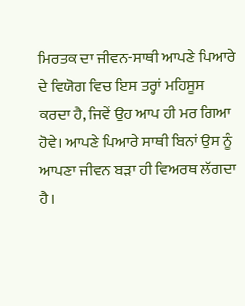ਮਿਰਤਕ ਦਾ ਜੀਵਨ-ਸਾਥੀ ਆਪਣੇ ਪਿਆਰੇ ਦੇ ਵਿਯੋਗ ਵਿਚ ਇਸ ਤਰ੍ਹਾਂ ਮਹਿਸੂਸ ਕਰਦਾ ਹੈ, ਜਿਵੇਂ ਉਹ ਆਪ ਹੀ ਮਰ ਗਿਆ ਹੋਵੇ। ਆਪਣੇ ਪਿਆਰੇ ਸਾਥੀ ਬਿਨਾਂ ਉਸ ਨੂੰ ਆਪਣਾ ਜੀਵਨ ਬੜਾ ਹੀ ਵਿਅਰਥ ਲੱਗਦਾ ਹੈ।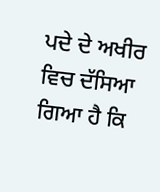ਪਦੇ ਦੇ ਅਖੀਰ ਵਿਚ ਦੱਸਿਆ ਗਿਆ ਹੈ ਕਿ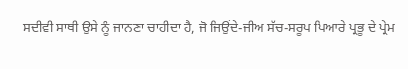ਸਦੀਵੀ ਸਾਥੀ ਉਸੇ ਨੂੰ ਜਾਨਣਾ ਚਾਹੀਦਾ ਹੈ, ਜੋ ਜਿਉਂਦੇ-ਜੀਅ ਸੱਚ-ਸਰੂਪ ਪਿਆਰੇ ਪ੍ਰਭੂ ਦੇ ਪ੍ਰੇਮ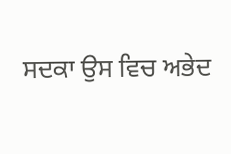ਸਦਕਾ ਉਸ ਵਿਚ ਅਭੇਦ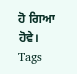ਹੋ ਗਿਆ ਹੋਵੇ।
Tags